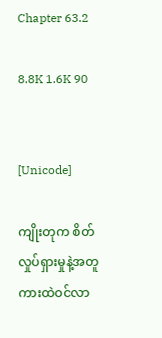Chapter 63.2

8.8K 1.6K 90


[Unicode]

ကျိုးတုက စိတ်လှုပ်ရှားမှုနဲ့အတူ ကားထဲဝင်လာ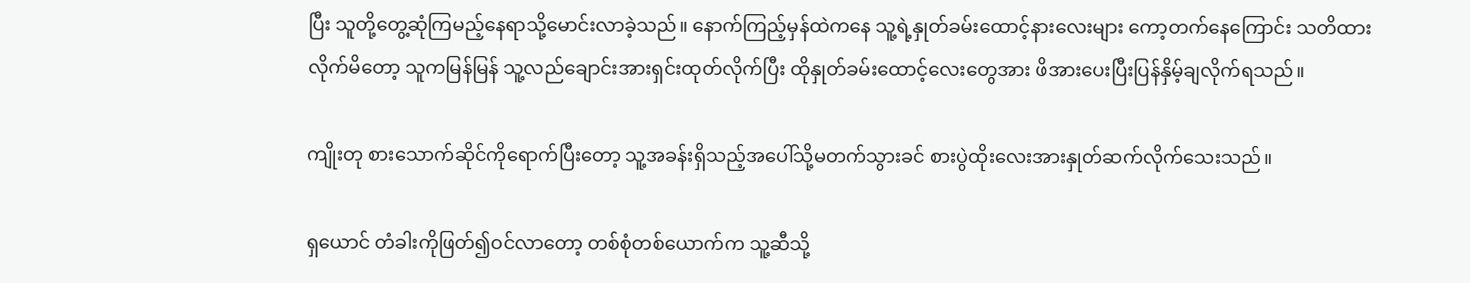ပြီး သူတို့တွေ့ဆုံကြမည့်နေရာသို့မောင်းလာခဲ့သည်။ နောက်ကြည့်မှန်ထဲကနေ သူ့ရဲ့နှုတ်ခမ်းထောင့်နားလေးများ ကော့တက်နေကြောင်း သတိထားလိုက်မိတော့ သူကမြန်မြန် သူ့လည်ချောင်းအားရှင်းထုတ်လိုက်ပြီး ထိုနှုတ်ခမ်းထောင့်လေးတွေအား ဖိအားပေးပြီးပြန်နှိမ့်ချလိုက်ရသည်။

ကျိုးတု စားသောက်ဆိုင်ကိုရောက်ပြီးတော့ သူ့အခန်းရှိသည့်အပေါ်သို့မတက်သွားခင် စားပွဲထိုးလေးအားနှုတ်ဆက်လိုက်သေးသည်။

ရှယောင် တံခါးကိုဖြတ်၍ဝင်လာတော့ တစ်စုံတစ်ယောက်က သူ့ဆီသို့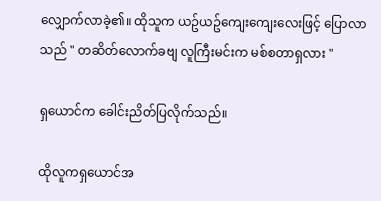လျှောက်လာခဲ့၏။ ထိုသူက ယဥ်ယဥ်ကျေးကျေးလေးဖြင့် ပြောလာသည် " တဆိတ်လောက်ခဗျ လူကြီးမင်းက မစ်စတာရှလား "

ရှယောင်က ခေါင်းညိတ်ပြလိုက်သည်။

ထိုလူကရှယောင်အ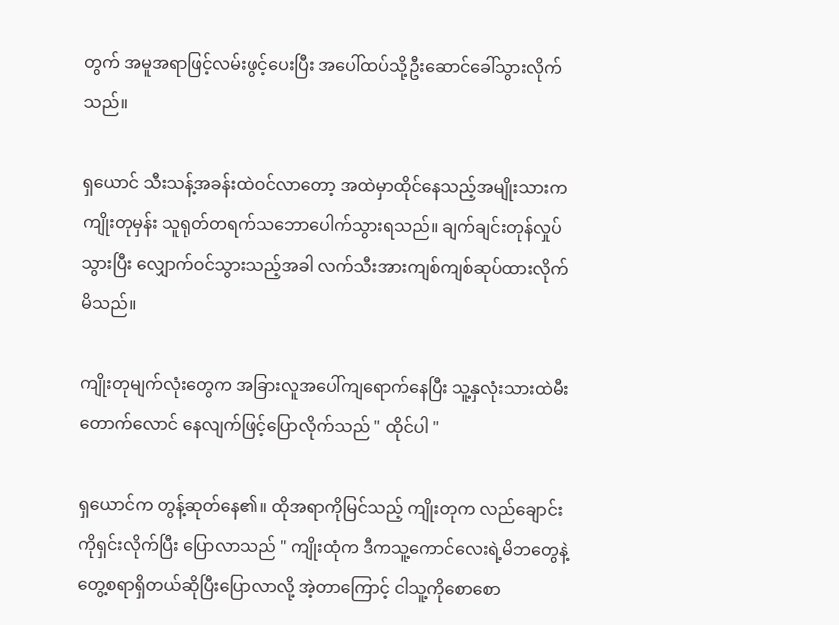တွက် အမူအရာဖြင့်လမ်းဖွင့်ပေးပြီး အပေါ်ထပ်သို့ဦးဆောင်ခေါ်သွားလိုက်သည်။

ရှယောင် သီးသန့်အခန်းထဲဝင်လာတော့ အထဲမှာထိုင်နေသည့်အမျိုးသားက ကျိုးတုမှန်း သူရုတ်တရက်သဘောပေါက်သွားရသည်။ ချက်ချင်းတုန်လှုပ်သွားပြီး လျှောက်ဝင်သွားသည့်အခါ လက်သီးအားကျစ်ကျစ်ဆုပ်ထားလိုက်မိသည်။

ကျိုးတုမျက်လုံးတွေက အခြားလူအပေါ်ကျရောက်နေပြီး သူ့နှလုံးသားထဲမီးတောက်လောင် နေလျက်ဖြင့်ပြောလိုက်သည် " ထိုင်ပါ "

ရှယောင်က တွန့်ဆုတ်နေ၏။ ထိုအရာကိုမြင်သည့် ကျိုးတုက လည်ချောင်းကိုရှင်းလိုက်ပြီး ပြောလာသည် " ကျိုးထုံက ဒီကသူ့ကောင်လေးရဲ့မိဘတွေနဲ့ တွေ့စရာရှိတယ်ဆိုပြီးပြောလာလို့ အဲ့တာကြောင့် ငါသူ့ကိုစောစော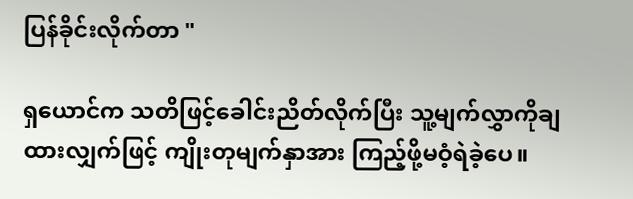ပြန်ခိုင်းလိုက်တာ "

ရှယောင်က သတိဖြင့်ခေါင်းညိတ်လိုက်ပြီး သူ့မျက်လွှာကိုချထားလျှက်ဖြင့် ကျိုးတုမျက်နှာအား ကြည့်ဖို့မဝံ့ရဲခဲ့ပေ။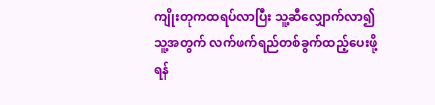ကျိုးတုကထရပ်လာပြီး သူ့ဆီလျှောက်လာ၍ သူ့အတွက် လက်ဖက်ရည်တစ်ခွက်ထည့်ပေးဖို့ရန်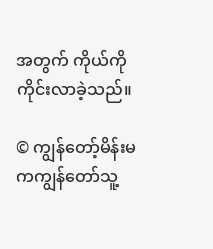အတွက် ကိုယ်ကိုကိုင်းလာခဲ့သည်။

© ကျွန်တော့်မိန်းမကကျွန်တော်သူ့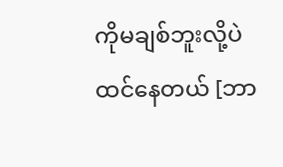ကိုမချစ်ဘူးလို့ပဲထင်နေတယ် [ဘာ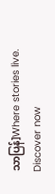သာပြန်]Where stories live. Discover now